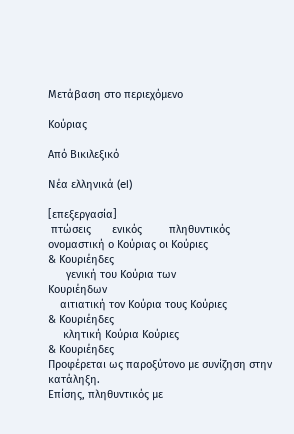Μετάβαση στο περιεχόμενο

Κούριας

Από Βικιλεξικό

Νέα ελληνικά (el)

[επεξεργασία]
 πτώσεις       ενικός         πληθυντικός
ονομαστική ο Κούριας οι Κούριες
& Κουριέηδες
      γενική του Κούρια των
Κουριέηδων
    αιτιατική τον Κούρια τους Κούριες
& Κουριέηδες
     κλητική Κούρια Κούριες
& Κουριέηδες
Προφέρεται ως παροξύτονο με συνίζηση στην κατάληξη.
Επίσης, πληθυντικός με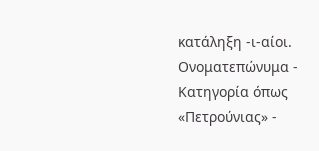κατάληξη -ι-αίοι.
Ονοματεπώνυμα - Κατηγορία όπως «Πετρούνιας» -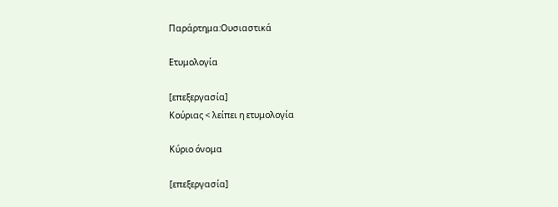Παράρτημα:Ουσιαστικά

Ετυμολογία

[επεξεργασία]
Κούριας < λείπει η ετυμολογία

Κύριο όνομα

[επεξεργασία]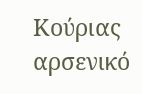Κούριας αρσενικό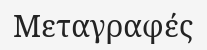Μεταγραφές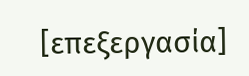[επεξεργασία]